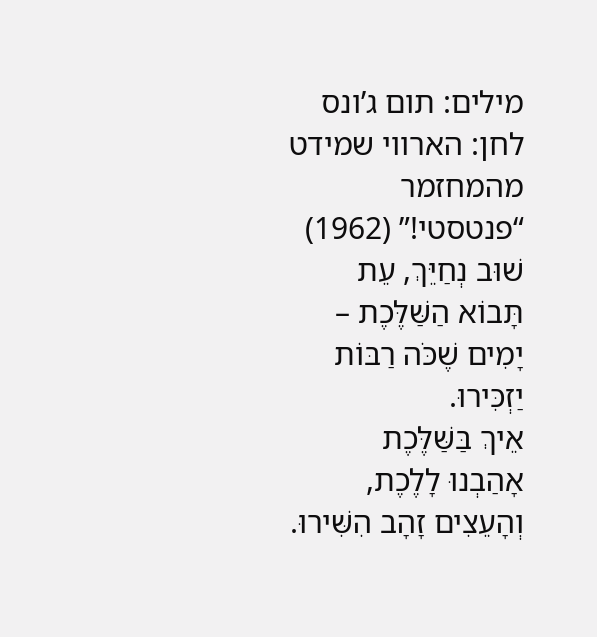מילים: תום ג’ונס לחן: הארווי שמידט
מהמחזמר “פנטסטי!” (1962)
שׁוּב נְחַיֵּךְ, עֵת
תָּבוֹא הַשַּׁלֶּכֶת –
יָמִים שֶׁכֹּה רַבּוֹת יַזְכִּירוּ.
אֵיךְ בַּשַּׁלֶּכֶת
אָהַבְנוּ לָלֶכֶת,
וְהָעֵצִים זָהָב הִשִּׁירוּ.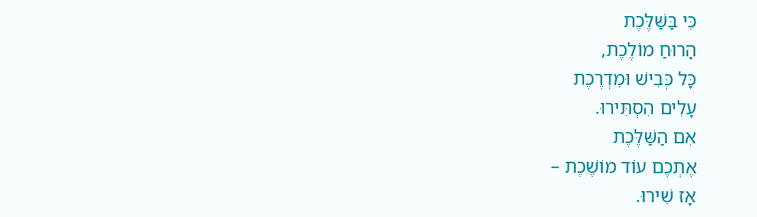כִּי בַּשַּׁלֶּכֶת
הָרוּחַ מוֹלֶכֶת,
כָּל כְּבִישׁ וּמִדְרֶכֶת
עָלִים הִסְתִּירוּ.
אִם הַשַּׁלֶּכֶת
אֶתְכֶם עוֹד מוֹשֶׁכֶת –
אָז שִׁירוּ.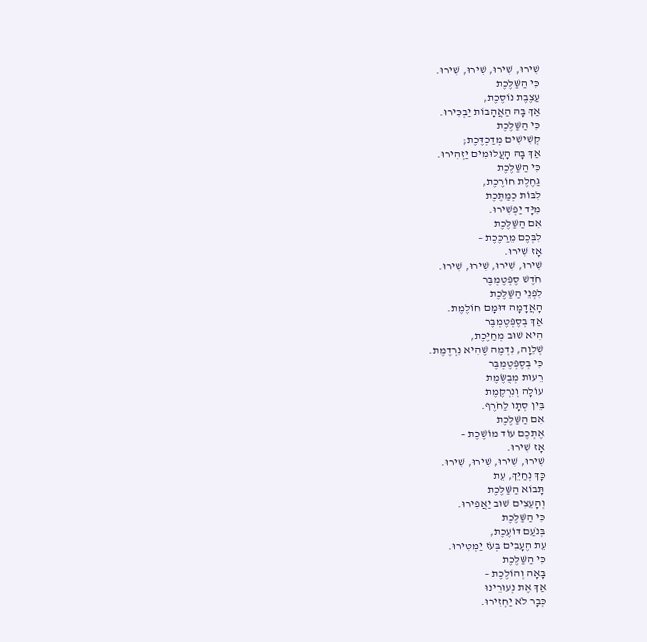שִׁירוּ, שִׁירוּ, שִׁירוּ, שִׁירוּ.
כִּי הַשַּׁלֶּכֶת
עַצֶבֶת נוֹסֶכֶת,
אַךְ בָּהּ הַאֲהָבוֹת יַבְכִּירוּ.
כִּי הַשַּׁלֶּכֶת
קְשִׁישִׁים מְדַכְדֶּכֶת;
אַךְ בָּהּ הָעֲלוּמִים יַזְהִירוּ.
כִּי הַשַּׁלֶּכֶת
גַּחֶלֶת חוֹרֶכֶת,
לִבּוֹת כְּמַתֶּכֶת
מִיָּד יַפְשִׁירוּ.
אִם הַשַּׁלֶּכֶת
לִבְּכֶם מֵרַכֶּכֶת –
אָז שִׁירוּ.
שִׁירוּ, שִׁירוּ, שִׁירוּ, שִׁירוּ.
חֹדֶשׁ סֶפְּטֶמְבֶּר
לִפְנֵי הַשַּׁלֶּכֶת
הָאֲדָמָה דּוּמָם חוֹלֶמֶת.
אַךְ בְּסֶפְּטֶמְבֶּר
הִיא שׁוּב מְחַיֶּכֶת,
שְׁלֵוָה, נִדְמֶה שֶׁהִיא נִרְדֶמֶת.
כִּי בְּסֶפְּטֶמְבֶּר
רֵעוּת מְבֻשֶּׂמֶת
עוֹלָה וְנִרְקֶמֶת
בֵּין סְתָו לַחֹרֶף.
אִם הַשַּׁלֶּכֶת
אֶתְכֶם עוֹד מוֹשֶׁכֶת –
אָז שִׁירוּ.
שִׁירוּ, שִׁירוּ, שִׁירוּ, שִׁירוּ.
כָּךְ נְחַיֵּךְ, עֵת
תָּבוֹא הַשַּׁלֶּכֶת
וְהָעֵצִים שׁוּב יַאֲפִירוּ.
כִּי הַשַּׁלֶּכֶת
בְּנֹעַם דּוֹעֶכֶת,
עֵת הֶעָבִים בְּעֹז יַמְטִירוּ.
כִּי הַשַּׁלֶּכֶת
בָּאָה וְהוֹלֶכֶת –
אַךְ אֶת נְעוּרֵינוּ
כְּבָר לֹא יַחְזִירוּ.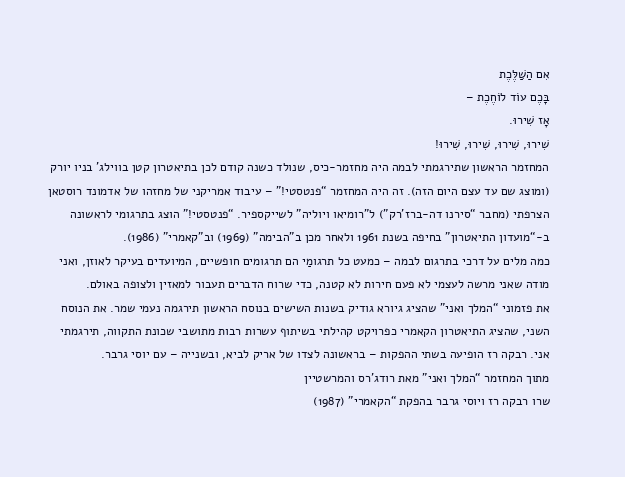אִם הַשַּׁלֶּכֶת
בָּכֶם עוֹד לוֹחֶכֶת –
אָז שִׁירוּ.
שִׁירוּ, שִׁירוּ, שִׁירוּ, שִׁירוּ!
המחזמר הראשון שתירגמתי לבמה היה מחזמר-כיס, שנולד כשנה קודם לכן בתיאטרון קטן בווילג' בניו יורק (ומוצג שם עד עצם היום הזה). זה היה המחזמר “פנטסטי!” – עיבוד אמריקני של מחזהו של אדמונד רוסטאן הצרפתי (מחבר “סירנו דה-ברז’רק”) ל"רומיאו ויוליה" לשייקספיר. “פנטסטי!” הוצג בתרגומי לראשונה ב-“מועדון התיאטרון” בחיפה בשנת 1961 ולאחר מכן ב"הבימה" (1969) וב"קאמרי" (1986).
כמה מלים על דרכי בתרגום לבמה – כמעט כל תרגומַי הם תרגומים חופשיים, המיועדים בעיקר לאוזן, ואני מודה שאני מרשה לעצמי לא פעם חירות לא קטנה, כדי שרוח הדברים תעבור למאזין ולצופה באולם.
את פזמוני “המלך ואני” שהציג גיורא גודיק בשנות השישים בנוסח הראשון תירגמה נעמי שמר. את הנוסח השני, שהציג התיאטרון הקאמרי כפרויקט קהילתי בשיתוף עשרות רבות מתושבי שכונת התקווה, תירגמתי אני. רבקה רז הופיעה בשתי ההפקות – בראשונה לצדו של אריק לביא, ובשנייה – עם יוסי גרבר.
מתוך המחזמר “המלך ואני” מאת רודג’רס והמרשטיין
שרו רבקה רז ויוסי גרבר בהפקת “הקאמרי” (1987)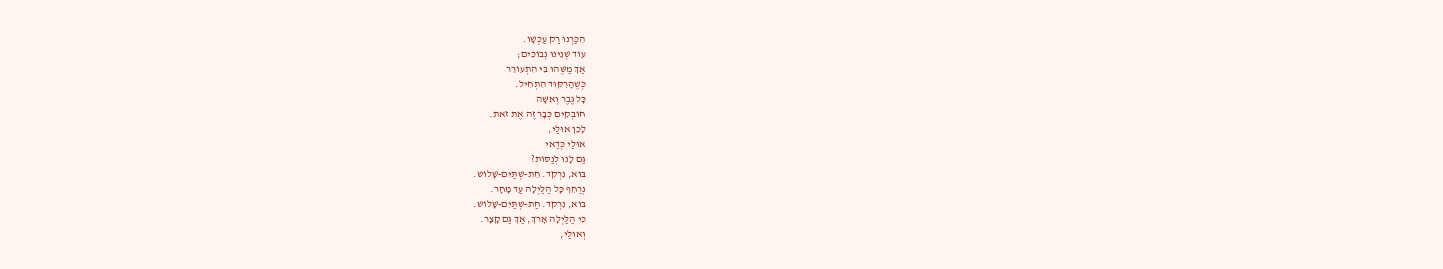הִכַּרְנוּ רַק עַכְשָׁו.
עוֹד שְׁנֵינוּ נְבוֹכִים;
אַךְ מַשֶּׁהוּ בִּי הִתְעוֹרֵר
כְּשֶׁהָרִקּוּד הִתְחִיל.
כָּל גֶּבֶר וְאִשָּׁה
חוֹבְקִים כְּבָר זֶה אֶת זֹאת.
לָכֵן אוּלַי,
אוּלַי כְּדַאי
גַּם לָנוּ לְנַסּוֹת?
בּוֹא, נִרְקֹד. חֵת-שְׁתַּיִם-שָׁלוֹשׁ.
נְרַחֵף כָּל הַלַּיְלָה עַד מָחָר.
בּוֹא, נִרְקֹד. חַת-שְׁתַּיִם-שָׁלוֹשׁ.
כִּי הַלַּיְלָה אָרֹךְ, אַךְ גַּם קָצָר.
וְאוּלַי,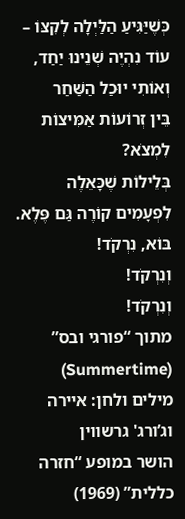כְּשֶׁיַּגִּיעַ הַלַּיְלָה לְקִצּוֹ –
עוֹד נִהְיֶה שְׁנֵינוּ יַחַד,
וְאוֹתִי יוּכַל הַשַּׁחַר
בֵּין זְרוֹעוֹת אַמִּיצוֹת לִמְצֹא?
בְּלֵילוֹת שֶׁכָּאֵלֶה
לִפְעָמִים קוֹרֶה גַּם פֶּלֶא.
בּוֹא, נִרְקֹד!
וְנִרְקֹד!
וְנִרְקֹד!
מתוך “פורגי ובס” (Summertime)
מילים ולחן: איירה וג’ורג' גרשווין
הושר במופע “חזרה כללית” (1969)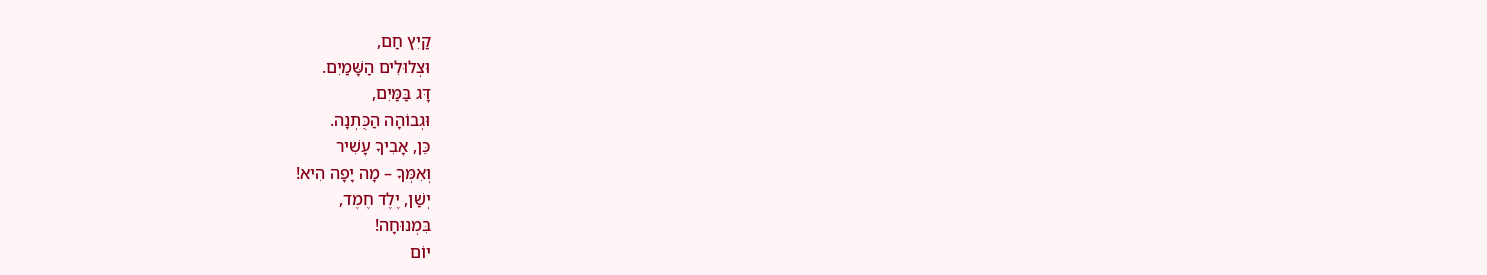קַיִץ חַם,
וּצְלוּלִים הַשָּׁמַיִם.
דָּג בַּמַּיִם,
וּגְבוֹהָה הַכֻּתְנָה.
כֵּן, אָבִיךָ עָשִׁיר
וְאִמְּךָ – מָה יָפָה הִיא!
יְשַׁן, יֶלֶד חֶמֶד,
בִּמְנוּחָה!
יוֹם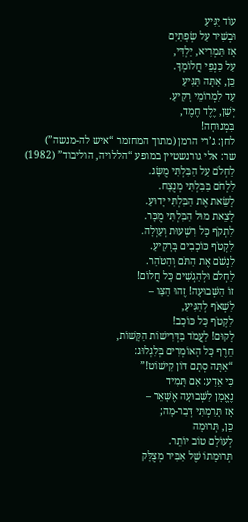עוֹד יַגִּיעַ
וּבְשִׁיר עַל שְׂפָתַיִם
אָז תַּמְרִיא, יַלְדִּי,
עַל כַּנְפֵי חֲלוֹמְךָ.
כֵּן, אַתָּה תַּגִּיעַ
עַד לִמְרוֹמֵי רָקִיעַ.
יְשַׁן, יֶלֶד חֶמֶד,
בִּמְנוּחָה!
לחן: ג’רי הרמן (מתוך המחזמר “איש לה-מנשה”)
שר: אלי גורנשטיין במופע “הללויה, הוליבוד” (1982)
לַחְלֹם עַל הַבִּלְתִּי מֻשָּׂג.
לִלְחֹם בַּבִּלְתִּי מְנֻצָח.
לָשֵׂאת אֶת הַבִּלְתִּי יָדוּעַ.
לָצֵאת מוּל הַבִּלְתִּי מֻכָּר.
לִתְקֹף כָּל רִשְׁעוּת וְעַוְלָה.
לִקְטֹף כּוֹכָבִים בָּרָקִיעַ.
לִנְשֹׁם אֶת הַתֹּם וְהַטֹּהַר.
לַחְלֹם וּלְהַגְשִׁים כָּל חֲלוֹם!
זוֹ הַשְּׁבוּעָה! זֶהוּ הַצַּו –
לִשְׁאֹף לְהַגִּיעַ,
לִקְטֹף כָּל כּוֹכָב!
לָקוּם! לַעֲמֹד בַּדְּרִישׁוֹת הַקָּשׁוֹת,
חֵרֶף כָּל הָאוֹמְרִים בְּלִגְלוּג:
“אַתָּה סְתָם דּוֹן קִישׁוֹט!”
כִּי אֵדַע: אִם תָּמִיד
נֶאֱמָן לַשְּׁבוּעָה אֶשָּׁאֵר –
אָז תָּרַמְתִּי דְּבַר-מָה;
כֵּן, תְּרוּמָה
לְעוֹלָם טוֹב יוֹתֵר.
תְּרוּמָתוֹ שֶׁל אַבִּיר מְצֻלָּק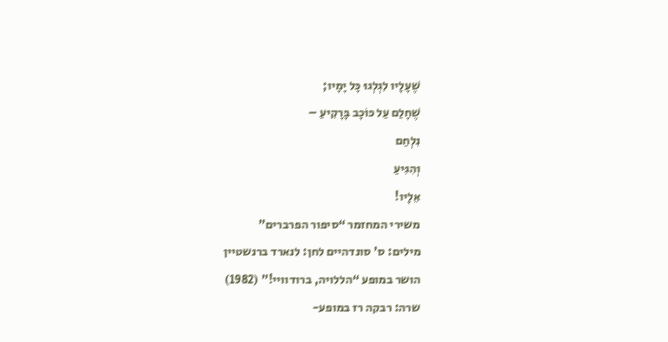שֶׁעָלָיו לִגְלְגוּ כָּל יָמָיו;
שֶׁחָלַם עַל כּוֹכָב בָּרָקִיעַ –
נִלְחַם
וְהִגִּיעַ
אֵלָיו!
משירי המחזמר “סיפור הפרברים”
מילים: ס' סונדהיים לחן: לנארד ברנשטיין
הושר במופע “הללויה, ברודוויי!” (1982)
שרה: רבקה רז במופע-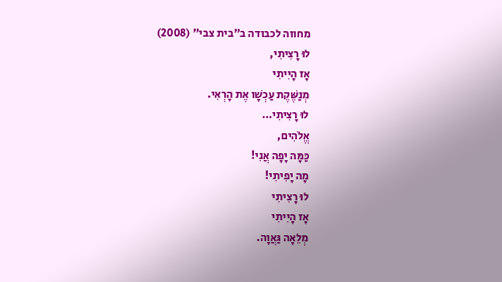מחווה לכבודה ב"בית צבי" (2008)
לוּ רָצִיתִי,
אָז הָיִיתִי
מְנַשֶּׁקֶת עַכְשָׁו אֶת הָרְאִי.
לוּ רָצִיתִי…
אֱלֹהִים,
כַּמָּה יָפָה אֲנִי!
מָה יָפִיתִי!
לוּ רָצִיתִי
אָז הָיִיתִי
מְלֵאָה גַּאֲוָה.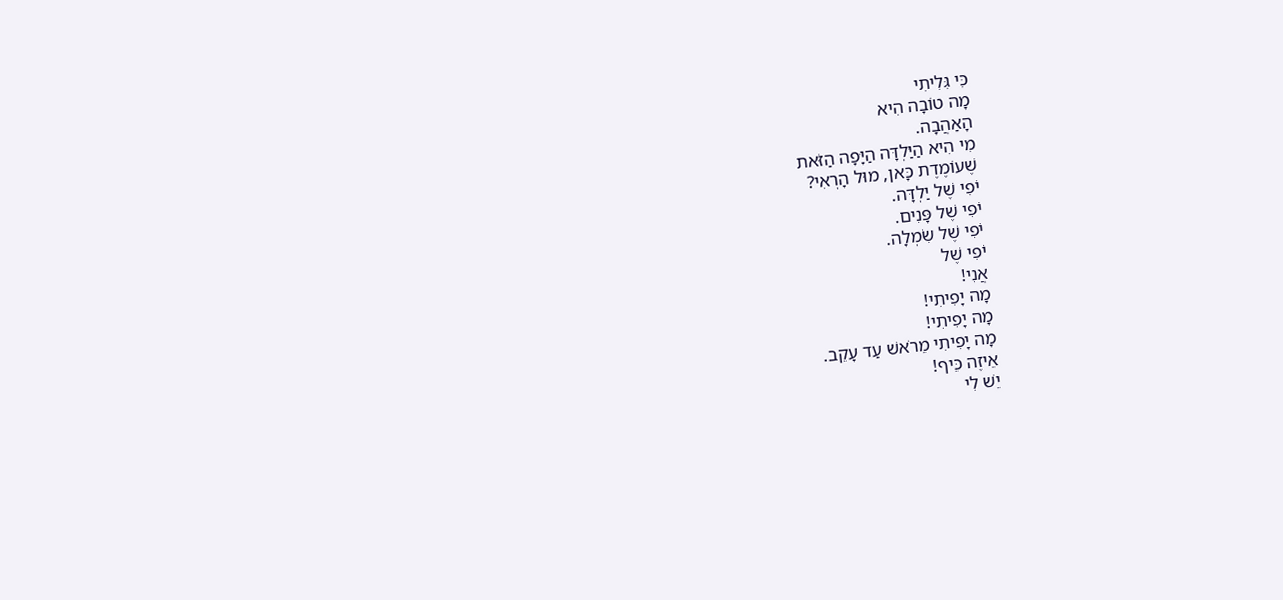כִּי גִּלִיתִי
מָה טוֹבָה הִיא
הָאַהֲבָה.
מִי הִיא הַיַּלְדָּה הַיָּפָה הַזֹּאת
שֶׁעוֹמֶדֶת כָּאן, מוּל הָרְאִי?
יֹפִי שֶׁל יַלְדָּה.
יֹפִי שֶׁל פָּנִים.
יֹפִי שֶׁל שִׂמְלָה.
יֹפִי שֶׁל
אֲנִי!
מָה יָפִיתִי!
מָה יָפִיתִי!
מָה יָפִיתִי מֵרֹאשׁ עַד עָקֵב.
אֵיזֶה כֵּיף!
יֵשׁ לִי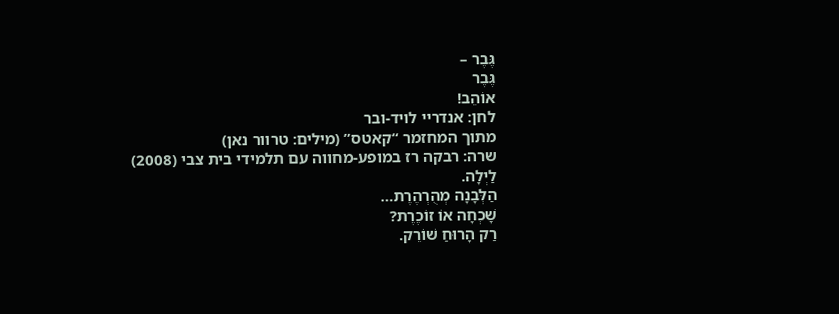גֶּבֶר –
גֶּבֶר
אוֹהֵב!
לחן: אנדריי לויד-ובר
מתוך המחזמר “קאטס” (מילים: טרוור נאן)
שרה: רבקה רז במופע-מחווה עם תלמידי בית צבי (2008)
לַיְלָה.
הַלְּבָנָה מְהֻרְהֶרֶת…
שָׁכְחָה אוֹ זוֹכֶרֶת?
רַק הָרוּחַ שׁוֹרֵק.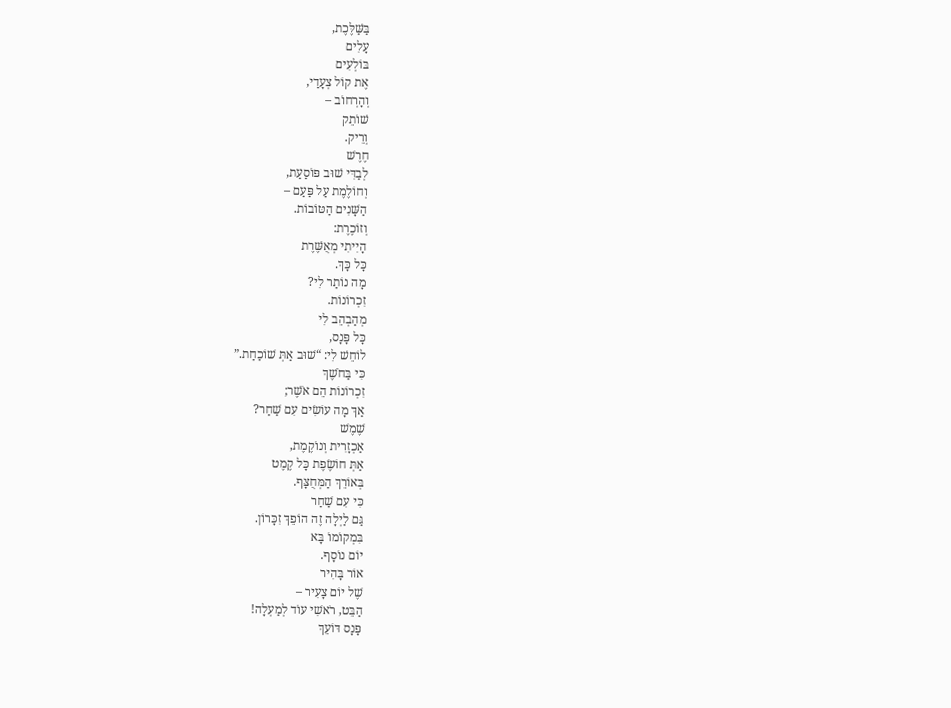בַּשַּׁלֶּכֶת,
עָלִים
בּוֹלְעִים
אֶת קוֹל צְעָדַי,
וְהָרְחוֹב –
שׁוֹתֵק
וְרֵיק.
חֶרֶשׁ
לְבַדִּי שׁוּב פּוֹסַעַת,
וְחוֹלֶמֶת עַל פַּעַם –
הַשָּׁנִים הַטּוֹבוֹת.
וְזוֹכֶרֶת:
הָיִיתִי מְאֻשֶּׁרֶת
כָּל כָּךְ.
מָה נוֹתַר לִי?
זִכְרוֹנוֹת.
מְהַבְהֵב לִי
כָּל פָּנָס,
לוֹחֵשׁ לִי: “שׁוּב אַתְּ שׁוֹכַחַת.”
כִּי בַּחֹשֶׁךְ
זִכְרוֹנוֹת הֵם אֹשֶׁר;
אַךְ מָה עוֹשִׂים עִם שַׁחַר?
שֶׁמֶשׁ
אַכְזָרִית וְנוֹקֶמֶת,
אַתְּ חוֹשֶׂפֶת כָּל קֶמֶט
בְּאוֹרֵךְ הַמְּחֻצָּף.
כִּי עִם שַׁחַר
גַּם לַיְלָה זֶה הוֹפֵךְ זִכָּרוֹן.
בִּמְקוֹמוֹ בָּא
יוֹם נוֹסָף.
אוֹר בָּהִיר
שֶׁל יוֹם צָעִיר –
הַבֵּט, רֹאשִׁי עוֹד לְמַעְלָה!
פָּנָס דּוֹעֵךְ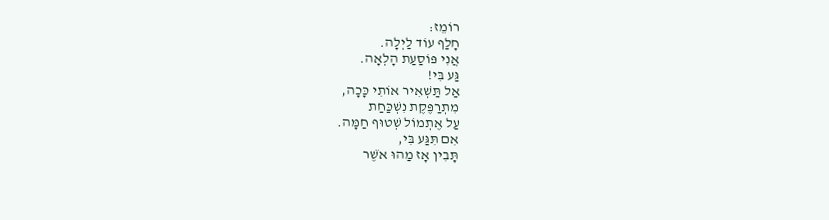רוֹמֵז:
חָלַף עוֹד לַיְלָה.
אֲנִי פּוֹסַעַת הָלְאָה.
גַּע בִּי!
אַל תַּשְׁאִיר אוֹתִי כָּכָה,
מִתְרַפֶּקֶת נִשְׁכַּחַת
עַל אֶתְמוֹל שְׁטוּף חַמָּה.
אִם תִּגַּע בִּי,
תָּבִין אָז מַהוּ אֹשֶׁר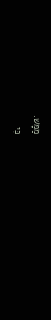מַמָּשׁ.
כִּי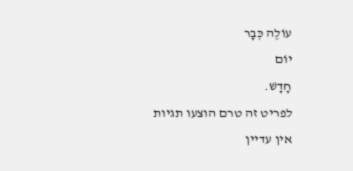עוֹלֶה כְּבָר
יוֹם
חָדָשׁ.
לפריט זה טרם הוצעו תגיות
אין עדיין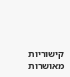קישוריות מאושרות